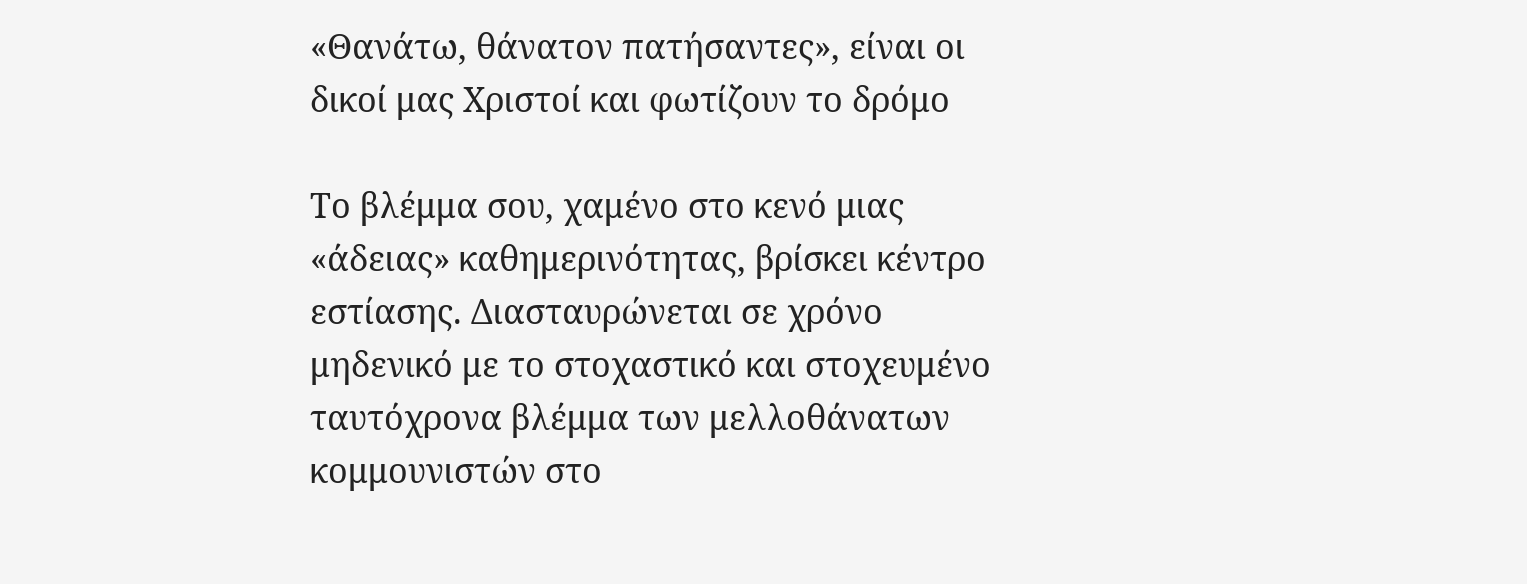«Θανάτω, θάνατον πατήσαντες», είναι οι δικοί μας Χριστοί και φωτίζουν το δρόμο

Το βλέμμα σου, χαμένο στο κενό μιας «άδειας» καθημερινότητας, βρίσκει κέντρο εστίασης. Διασταυρώνεται σε χρόνο μηδενικό με το στοχαστικό και στοχευμένο ταυτόχρονα βλέμμα των μελλοθάνατων κομμουνιστών στο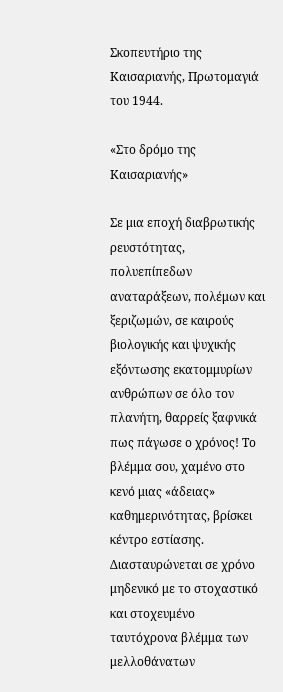Σκοπευτήριο της Καισαριανής, Πρωτομαγιά του 1944.

«Στο δρόμο της Καισαριανής»

Σε μια εποχή διαβρωτικής ρευστότητας, πολυεπίπεδων αναταράξεων, πολέμων και ξεριζωμών, σε καιρούς βιολογικής και ψυχικής εξόντωσης εκατομμυρίων ανθρώπων σε όλο τον πλανήτη, θαρρείς ξαφνικά πως πάγωσε ο χρόνος! Το βλέμμα σου, χαμένο στο κενό μιας «άδειας» καθημερινότητας, βρίσκει κέντρο εστίασης. Διασταυρώνεται σε χρόνο μηδενικό με το στοχαστικό και στοχευμένο ταυτόχρονα βλέμμα των μελλοθάνατων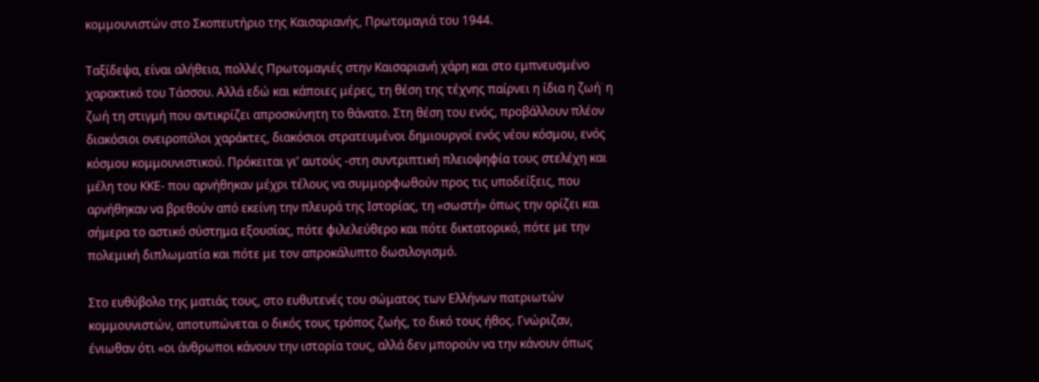κομμουνιστών στο Σκοπευτήριο της Καισαριανής, Πρωτομαγιά του 1944.

Ταξίδεψα, είναι αλήθεια, πολλές Πρωτομαγιές στην Καισαριανή χάρη και στο εμπνευσμένο χαρακτικό του Τάσσου. Αλλά εδώ και κάποιες μέρες, τη θέση της τέχνης παίρνει η ίδια η ζωή˙ η ζωή τη στιγμή που αντικρίζει απροσκύνητη το θάνατο. Στη θέση του ενός, προβάλλουν πλέον διακόσιοι ονειροπόλοι χαράκτες, διακόσιοι στρατευμένοι δημιουργοί ενός νέου κόσμου, ενός κόσμου κομμουνιστικού. Πρόκειται γι’ αυτούς -στη συντριπτική πλειοψηφία τους στελέχη και μέλη του ΚΚΕ- που αρνήθηκαν μέχρι τέλους να συμμορφωθούν προς τις υποδείξεις, που αρνήθηκαν να βρεθούν από εκείνη την πλευρά της Ιστορίας, τη «σωστή» όπως την ορίζει και σήμερα το αστικό σύστημα εξουσίας, πότε φιλελεύθερο και πότε δικτατορικό, πότε με την πολεμική διπλωματία και πότε με τον απροκάλυπτο δωσιλογισμό.

Στο ευθύβολο της ματιάς τους, στο ευθυτενές του σώματος των Ελλήνων πατριωτών κομμουνιστών, αποτυπώνεται ο δικός τους τρόπος ζωής, το δικό τους ήθος. Γνώριζαν, ένιωθαν ότι «οι άνθρωποι κάνουν την ιστορία τους, αλλά δεν μπορούν να την κάνουν όπως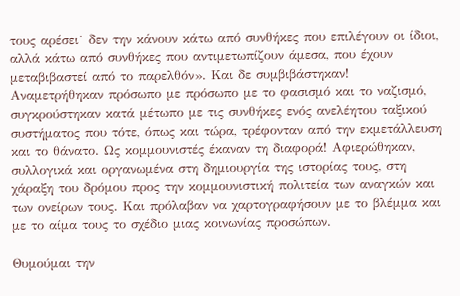τους αρέσει˙ δεν την κάνουν κάτω από συνθήκες που επιλέγουν οι ίδιοι, αλλά κάτω από συνθήκες που αντιμετωπίζουν άμεσα, που έχουν μεταβιβαστεί από το παρελθόν». Και δε συμβιβάστηκαν! Αναμετρήθηκαν πρόσωπο με πρόσωπο με το φασισμό και το ναζισμό, συγκρούστηκαν κατά μέτωπο με τις συνθήκες ενός ανελέητου ταξικού συστήματος που τότε, όπως και τώρα, τρέφονταν από την εκμετάλλευση και το θάνατο. Ως κομμουνιστές έκαναν τη διαφορά! Αφιερώθηκαν, συλλογικά και οργανωμένα στη δημιουργία της ιστορίας τους, στη χάραξη του δρόμου προς την κομμουνιστική πολιτεία των αναγκών και των ονείρων τους. Και πρόλαβαν να χαρτογραφήσουν με το βλέμμα και με το αίμα τους το σχέδιο μιας κοινωνίας προσώπων.

Θυμούμαι την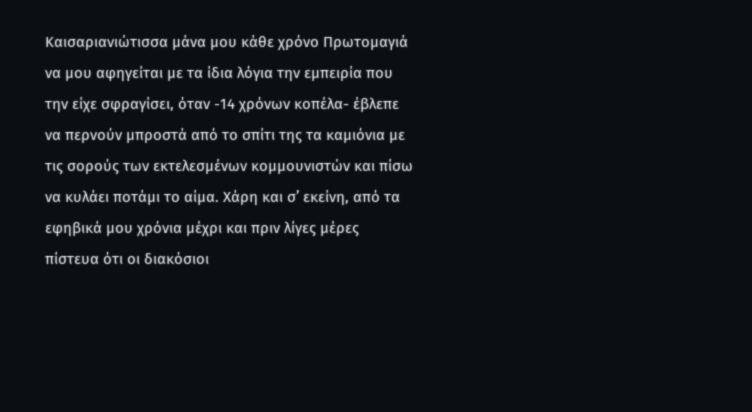Καισαριανιώτισσα μάνα μου κάθε χρόνο Πρωτομαγιά να μου αφηγείται με τα ίδια λόγια την εμπειρία που την είχε σφραγίσει, όταν -14 χρόνων κοπέλα- έβλεπε να περνούν μπροστά από το σπίτι της τα καμιόνια με τις σορούς των εκτελεσμένων κομμουνιστών και πίσω να κυλάει ποτάμι το αίμα. Χάρη και σ’ εκείνη, από τα εφηβικά μου χρόνια μέχρι και πριν λίγες μέρες πίστευα ότι οι διακόσιοι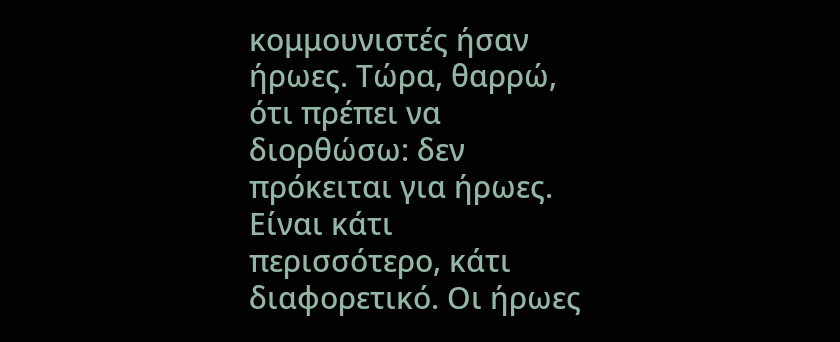κομμουνιστές ήσαν ήρωες. Τώρα, θαρρώ, ότι πρέπει να διορθώσω: δεν πρόκειται για ήρωες. Είναι κάτι περισσότερο, κάτι διαφορετικό. Οι ήρωες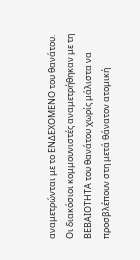αναμετρώνται με το ΕΝΔΕΧΟΜΕΝΟ του θανάτου. Οι διακόσιοι κομμουνιστές αναμετρήθηκαν με τη ΒΕΒΑΙΟΤΗΤΑ του θανάτου χωρίς μάλιστα να προσβλέπουν στη μετά θάνατον ατομική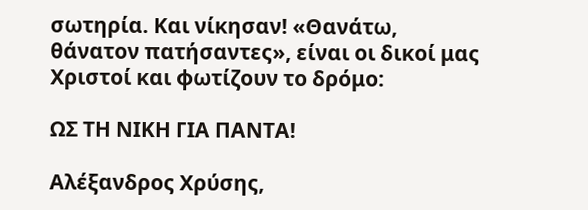σωτηρία. Και νίκησαν! «Θανάτω, θάνατον πατήσαντες», είναι οι δικοί μας Χριστοί και φωτίζουν το δρόμο:

ΩΣ ΤΗ ΝΙΚΗ ΓΙΑ ΠΑΝΤΑ!

Αλέξανδρος Χρύσης,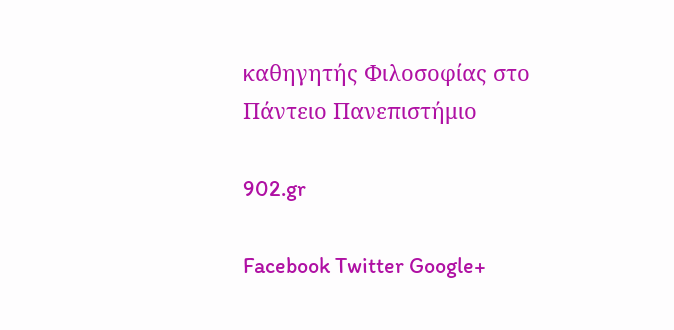καθηγητής Φιλοσοφίας στο Πάντειο Πανεπιστήμιο

902.gr

Facebook Twitter Google+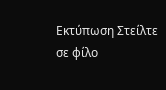Εκτύπωση Στείλτε σε φίλο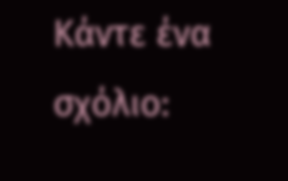Κάντε ένα σχόλιο: